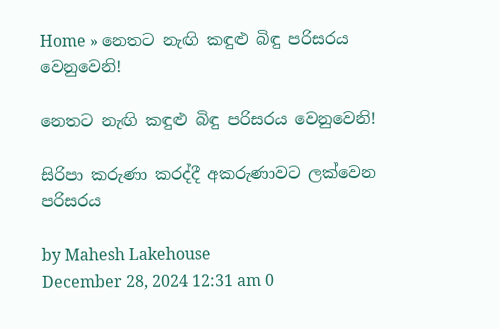Home » නෙතට නැඟි කඳුළු බිඳු පරිසරය වෙනුවෙනි!

නෙතට නැඟි කඳුළු බිඳු පරිසරය වෙනුවෙනි!

සිරිපා කරුණා කරද්දී අකරුණාවට ලක්වෙන පරිසරය

by Mahesh Lakehouse
December 28, 2024 12:31 am 0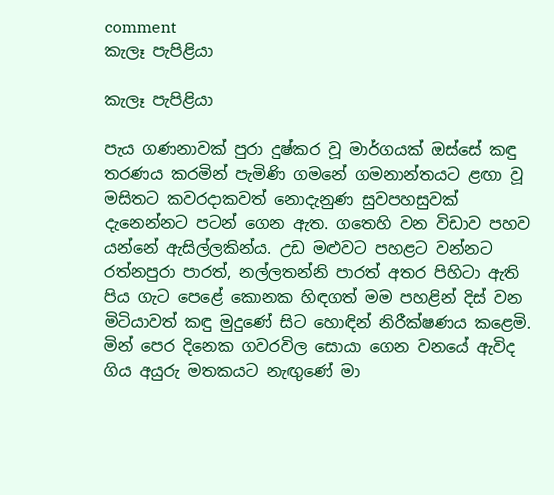comment
කැලෑ පැපිළියා

කැලෑ පැපිළියා

පැය ගණනාවක් පුරා දුෂ්කර වූ මාර්ගයක් ඔස්සේ කඳු තරණය කරමින් පැමිණි ගමනේ ගමනාන්තයට ළඟා වූ මසිතට කවරදාකවත් නොදැනුණ සුවපහසුවක් දැනෙන්නට පටන් ගෙන ඇත. ගතෙහි වන විඩාව පහව යන්නේ ඇසිල්ලකින්ය. උඩ මළුවට පහළට වන්නට රත්නපුරා පාරත්, නල්ලතන්නි පාරත් අතර පිහිටා ඇති පිය ගැට පෙළේ කොනක හිඳගත් මම පහළින් දිස් වන මිටියාවත් කඳු මුදුණේ සිට හොඳින් නිරීක්ෂණය කළෙමි. මින් පෙර දිනෙක ගවරවිල සොයා ගෙන වනයේ ඇවිද ගිය අයුරු මතකයට නැඟුණේ මා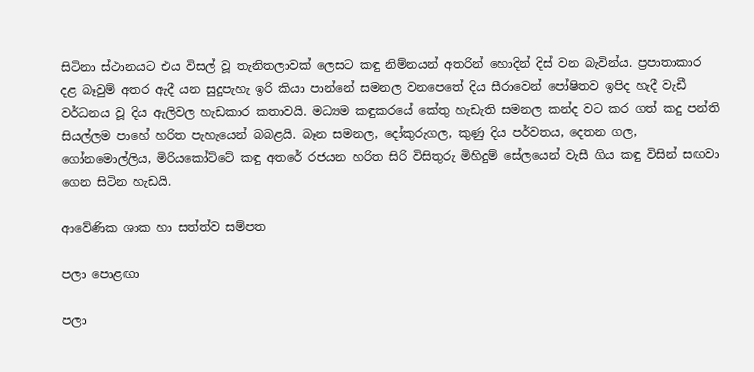සිටිනා ස්ථානයට එය විසල් වූ තැනිතලාවක් ලෙසට කඳු නිම්නයන් අතරින් හොදින් දිස් වන බැවින්ය. ප්‍රපාතාකාර දළ බෑවුම් අතර ඇදී යන සුදුපැහැ ඉරි කියා පාන්නේ සමනල වනපෙතේ දිය සීරාවෙන් පෝෂිතව ඉපිද හැදී වැඩී වර්ධනය වූ දිය ඇලිවල හැඩකාර කතාවයි. මධ්‍යම කඳුකරයේ කේතු හැඩැති සමනල කන්ද වට කර ගත් කදු පන්ති සියල්ලම පාහේ හරිත පැහැයෙන් බබළයි. බෑන සමනල, දෝකුරුගල, කුණු දිය පර්වතය, දෙතන ගල, ගෝනමොල්ලිය, මිරියකෝට්ටේ කඳු අතරේ රජයන හරිත සිරි විසිතුරු මිහිදුම් සේලයෙන් වැසී ගිය කඳු විසින් සඟවා ගෙන සිටින හැඩයි.

ආවේණික ශාක හා සත්ත්ව සම්පත

පලා පොළඟා

පලා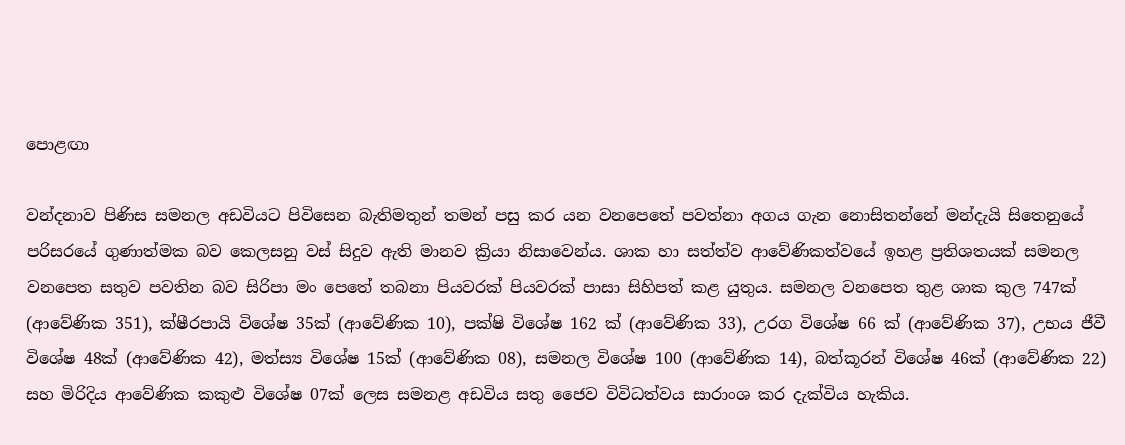පොළඟා

වන්දනාව පිණිස සමනල අඩවියට පිවිසෙන බැතිමතුන් තමන් පසු කර යන වනපෙතේ පවත්නා අගය ගැන නොසිතන්නේ මන්දැයි සිතෙනුයේ පරිසරයේ ගුණාත්මක බව කෙලසනු වස් සිදුව ඇති මානව ක්‍රියා නිසාවෙන්ය. ශාක හා සත්ත්ව ආවේණිකත්වයේ ඉහළ ප්‍රතිශතයක් සමනල වනපෙත සතුව පවතින බව සිරිපා මං පෙතේ තබනා පියවරක් පියවරක් පාසා සිහිපත් කළ යුතුය. සමනල වනපෙත තුළ ශාක කුල 747ක් (ආවේණික 351), ක්ෂීරපායි විශේෂ 35ක් (ආවේණික 10), පක්ෂි විශේෂ 162 ක් (ආවේණික 33), උරග විශේෂ 66 ක් (ආවේණික 37), උභය ජීවී විශේෂ 48ක් (ආවේණික 42), මත්ස්‍ය විශේෂ 15ක් (ආවේණික 08), සමනල විශේෂ 100 (ආවේණික 14), බත්කූරන් විශේෂ 46ක් (ආවේණික 22) සහ මිරිදිය ආවේණික කකුළු විශේෂ 07ක් ලෙස සමනළ අඩවිය සතු ජෛව විවිධත්වය සාරාංශ කර දැක්විය හැකිය.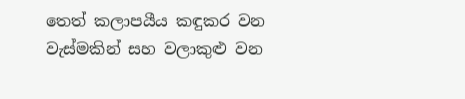තෙත් කලාපයීය කඳුකර වන වැස්මකින් සහ වලාකුළු වන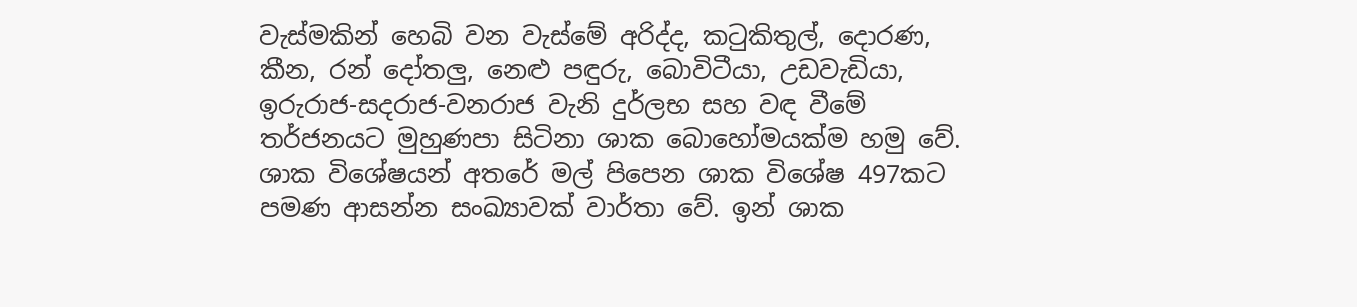වැස්මකින් හෙබි වන වැස්මේ අරිද්ද, කටුකිතුල්, දොරණ, කීන, රන් දෝතලු, නෙළු පඳුරු, බොවිටීයා, උඩවැඩියා, ඉරුරාජ-සදරාජ-වනරාජ වැනි දුර්ලභ සහ වඳ වීමේ තර්ජනයට මුහුණපා සිටිනා ශාක බොහෝමයක්ම හමු වේ. ශාක විශේෂයන් අතරේ මල් පිපෙන ශාක විශේෂ 497කට පමණ ආසන්න සංඛ්‍යාවක් වාර්තා වේ. ඉන් ශාක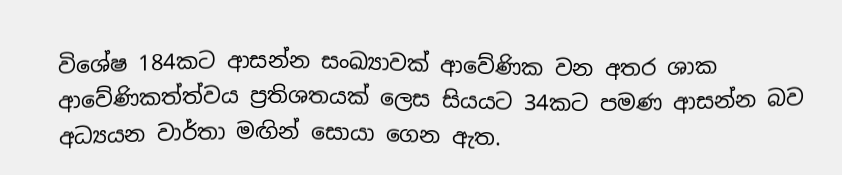විශේෂ 184කට ආසන්න සංඛ්‍යාවක් ආවේණික වන අතර ශාක ආවේණිකත්ත්වය ප්‍රතිශතයක් ලෙස සියයට 34කට පමණ ආසන්න බව අධ්‍යයන වාර්තා මඟින් සොයා ගෙන ඇත.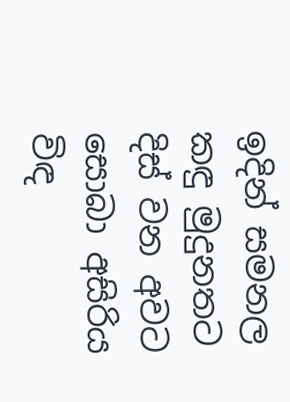ඉදින් සමනල කඳු මුදුනතට දිස් වන අවට සොබා අසිරිය විඳ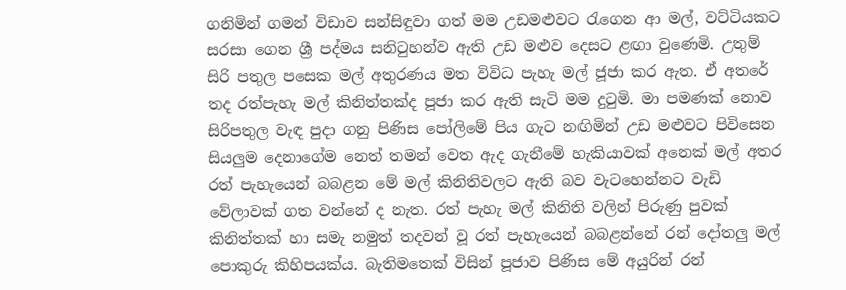ගනිමින් ගමන් විඩාව සන්සිඳුවා ගත් මම උඩමළුවට රැගෙන ආ මල්, වට්ටියකට සරසා ගෙන ශ්‍රී පද්මය සනිටුහන්ව ඇති උඩ මළුව දෙසට ළඟා වුණෙමි. උතුම් සිරි පතුල පසෙක මල් අතුරණය මත විවිධ පැහැ මල් ජූජා කර ඇත. ඒ අතරේ තද රත්පැහැ මල් කිනිත්තක්ද පූජා කර ඇති සැටි මම දුටුමි. මා පමණක් නොව සිරිපතුල වැඳ පුදා ගනු පිණිස පෝලිමේ පිය ගැට නඟිමින් උඩ මළුවට පිවිසෙන සියලුම දෙනාගේම නෙත් තමන් වෙත ඇද ගැනීමේ හැකියාවක් අනෙක් මල් අතර රත් පැහැයෙන් බබළන මේ මල් කිනිතිවලට ඇති බව වැටහෙන්නට වැඩි වේලාවක් ගත වන්නේ ද නැත. රත් පැහැ මල් කිනිති වලින් පිරුණු පුවක් කිනිත්තක් හා සමැ නමුත් තදවන් වූ රත් පැහැයෙන් බබළන්නේ රන් දෝතලු මල් පොකුරු කිහිපයක්ය. බැතිමතෙක් විසින් පූජාව පිණිස මේ අයුරින් රන්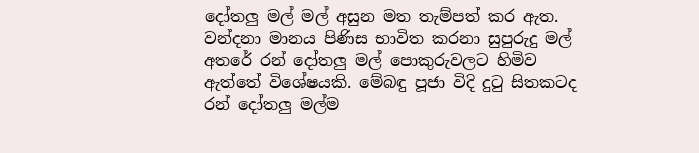දෝතලු මල් මල් අසුන මත තැම්පත් කර ඇත. වන්දනා මානය පිණිස භාවිත කරනා සුපුරුදු මල් අතරේ රන් දෝතලු මල් පොකුරුවලට හිමිව ඇත්තේ විශේෂයකි. මේබඳු පූජා විදි දුටු සිතකටද රන් දෝතලු මල්ම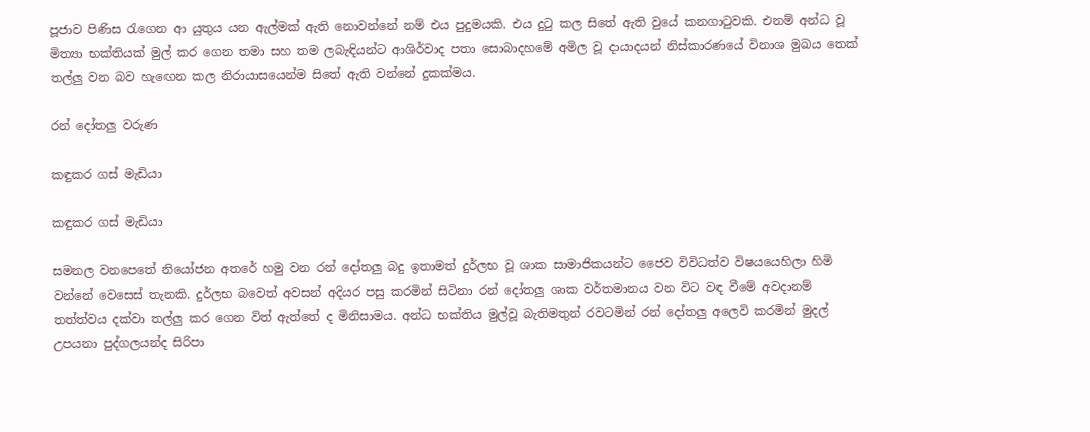පූජාව පිණිස රැගෙන ආ යුතුය යන ඇල්මක් ඇති නොවන්නේ නම් එය පුදුමයකි. එය දුටු කල සිතේ ඇති වුයේ කනගාටුවකි. එනම් අන්ධ වූ මිත්‍යා භක්තියක් මුල් කර ගෙන තමා සහ තම ලබැඳියන්ට ආශිර්වාද පතා සොබාදහමේ අමිල වූ දායාදයන් නිස්කාරණයේ විනාශ මුඛය තෙක් තල්ලු වන බව හැඟෙන කල නිරායාසයෙන්ම සිතේ ඇති වන්නේ දුකක්මය.

රන් දෝතලු වරුණ

කඳුකර ගස් මැඩියා

කඳුකර ගස් මැඩියා

සමනල වනපෙතේ නියෝජන අතරේ හමු වන රන් දෝතලු බදු ඉතාමත් දුර්ලභ වූ ශාක සාමාජිකයන්ට ජෛව විවිධත්ව විෂයයෙහිලා හිමි වන්නේ වෙසෙස් තැනකි. දුර්ලභ බවෙත් අවසන් අදියර පසු කරමින් සිටිනා රන් දෝතලු ශාක වර්තමානය වන විට වඳ වීමේ අවදානම් තත්ත්වය දක්වා තල්ලු කර ගෙන විත් ඇත්තේ ද මිනිසාමය. අන්ධ භක්තිය මුල්වූ බැතිමතුන් රවටමින් රන් දෝතලු අලෙවි කරමින් මුදල් උපයනා පුද්ගලයන්ද සිරිපා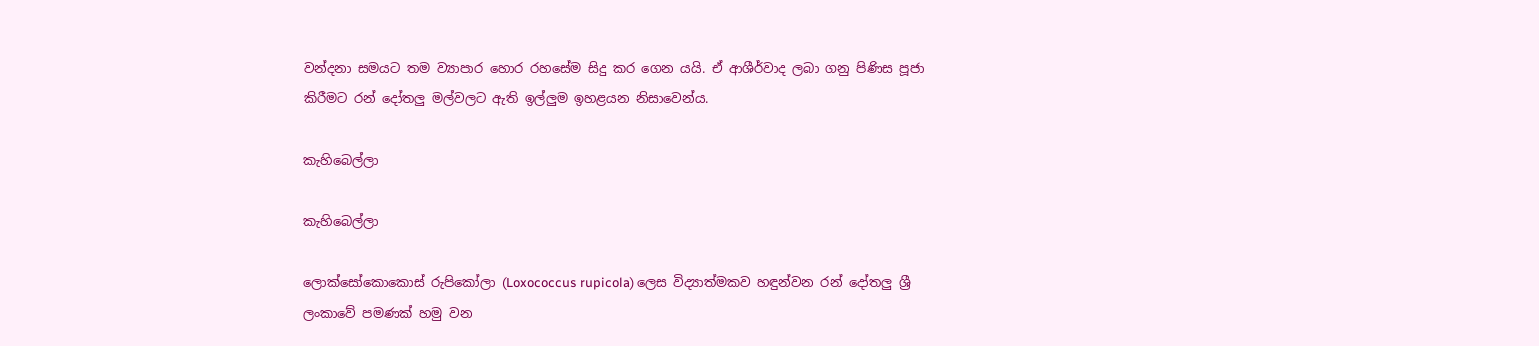වන්දනා සමයට තම ව්‍යාපාර හොර රහසේම සිදු කර ගෙන යයි. ඒ ආශීර්වාද ලබා ගනු පිණිස පූජා කිරීමට රන් දෝතලු මල්වලට ඇති ඉල්ලුම ඉහළයන නිසාවෙන්ය.

කැහිබෙල්ලා

කැහිබෙල්ලා

ලොක්සෝකොකොස් රුපිකෝලා (Loxococcus rupicola) ලෙස විද්‍යාත්මකව හඳුන්වන රන් දෝතලු ශ්‍රී ලංකාවේ පමණක් හමු වන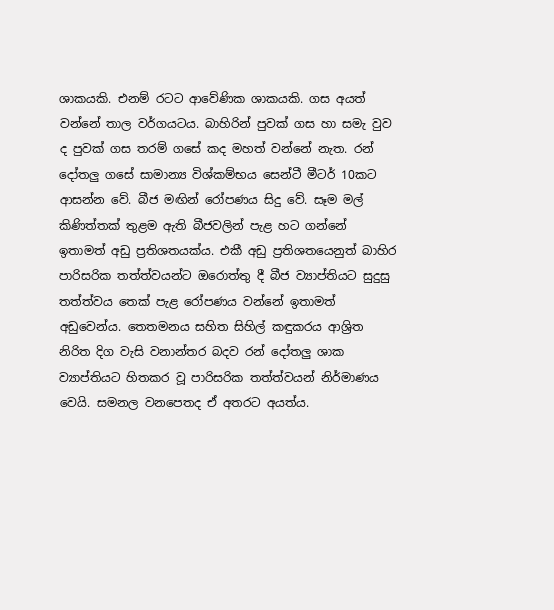ශාකයකි. එනම් රටට ආවේණික ශාකයකි. ගස අයත් වන්නේ තාල වර්ගයටය. බාහිරින් පුවක් ගස හා සමැ වුව ද පුවක් ගස තරම් ගසේ කද මහත් වන්නේ නැත. රන් දෝතලු ගසේ සාමාන්‍ය විශ්කම්භය සෙන්ටී මීටර් 10කට ආසන්න වේ. බීජ මඟින් රෝපණය සිදු වේ. සෑම මල් කිණිත්තක් තුළම ඇති බීජවලින් පැළ හට ගන්නේ ඉතාමත් අඩු ප්‍රතිශතයක්ය. එකී අඩු ප්‍රතිශතයෙනුත් බාහිර පාරිසරික තත්ත්වයන්ට ඔරොත්තු දී බීජ ව්‍යාප්තියට සුදුසු තත්ත්වය තෙක් පැළ රෝපණය වන්නේ ඉතාමත් අඩුවෙන්ය. තෙතමනය සහිත සිහිල් කඳුකරය ආශ්‍රිත නිරිත දිග වැසි වනාන්තර බදව රන් දෝතලු ශාක ව්‍යාප්තියට හිතකර වූ පාරිසරික තත්ත්වයන් නිර්මාණය වෙයි. සමනල වනපෙතද ඒ අතරට අයත්ය.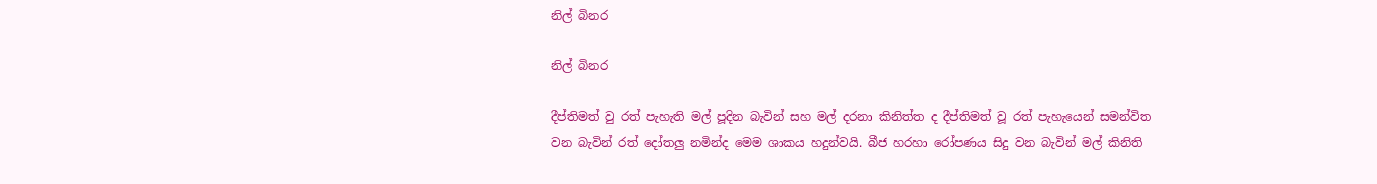නිල් බිනර

නිල් බිනර

දීප්තිමත් වු රත් පැහැති මල් පූදින බැවින් සහ මල් දරනා කිනිත්ත ද දීප්තිමත් වූ රත් පැහැයෙන් සමන්විත වන බැවින් රත් දෝතලු නමින්ද මෙම ශාකය හදුන්වයි. බීජ හරහා රෝපණය සිදු වන බැවින් මල් කිනිති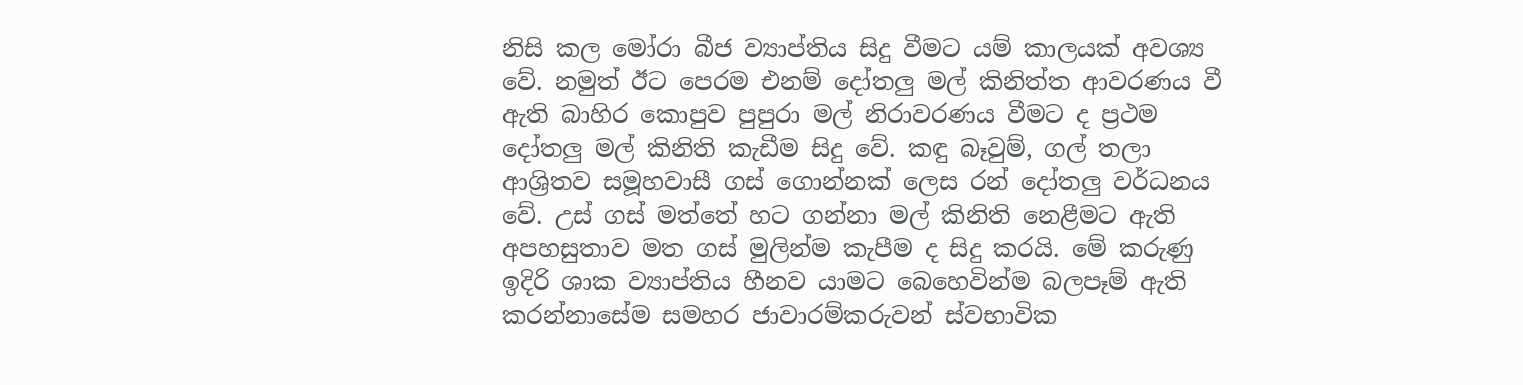නිසි කල මෝරා බීජ ව්‍යාප්තිය සිදු වීමට යම් කාලයක් අවශ්‍ය වේ. නමුත් ඊට පෙරම එනම් දෝතලු මල් කිනිත්ත ආවරණය වී ඇති බාහිර කොපුව පුපුරා මල් නිරාවරණය වීමට ද ප්‍රථම දෝතලු මල් කිනිති කැඩීම සිදු වේ. කඳු බෑවුම්, ගල් තලා ආශ්‍රිතව සමූහවාසී ගස් ගොන්නක් ලෙස රන් දෝතලු වර්ධනය වේ. උස් ගස් මත්තේ හට ගන්නා මල් කිනිති නෙළීමට ඇති අපහසුතාව මත ගස් මුලින්ම කැපීම ද සිදු කරයි. මේ කරුණු ඉදිරි ශාක ව්‍යාප්තිය හීනව යාමට බෙහෙවින්ම බලපෑම් ඇති කරන්නාසේම සමහර ජාවාරම්කරුවන් ස්වභාවික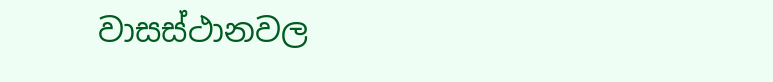වාසස්ථානවල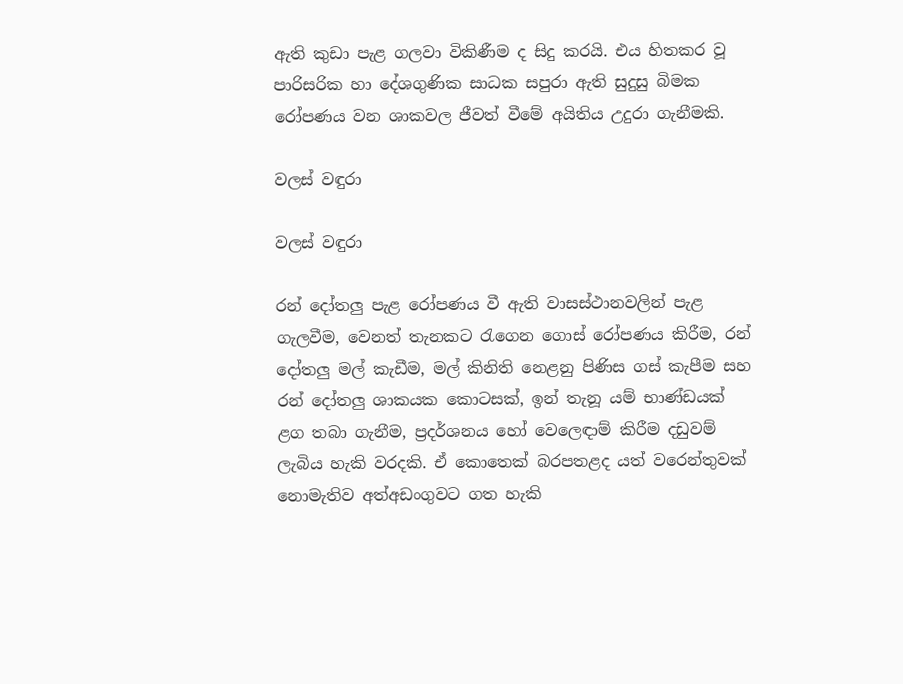ඇති කුඩා පැළ ගලවා විකිණීම ද සිදු කරයි. එය හිතකර වූ පාරිසරික හා දේශගුණික සාධක සපුරා ඇති සුදුසු බිමක රෝපණය වන ශාකවල ජීවත් වීමේ අයිතිය උදුරා ගැනීමකි.

වලස් වඳුරා

වලස් වඳුරා

රන් දෝතලු පැළ රෝපණය වී ඇති වාසස්ථානවලින් පැළ ගැලවීම, වෙනත් තැනකට රැගෙන ගොස් රෝපණය කිරීම, රන් දෝතලු මල් කැඩීම, මල් කිනිති නෙළනු පිණිස ගස් කැපීම සහ රන් දෝතලු ශාකයක කොටසක්, ඉන් තැනූ යම් භාණ්ඩයක් ළග තබා ගැනීම, ප්‍රදර්ශනය හෝ වෙලෙඳාම් කිරීම දඩුවම් ලැබිය හැකි වරදකි. ඒ කොතෙක් බරපතළද යත් වරෙන්තුවක් නොමැතිව අත්අඩංගුවට ගත හැකි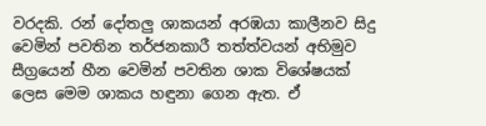වරදකි. රන් දෝතලු ශාකයන් අරඹයා කාලීනව සිදු වෙමින් පවතින තර්ජනකාරී තත්ත්වයන් අභිමුව සීග්‍රයෙන් හීන වෙමින් පවතින ශාක විශේෂයක් ලෙස මෙම ශාකය හඳුනා ගෙන ඇත. ඒ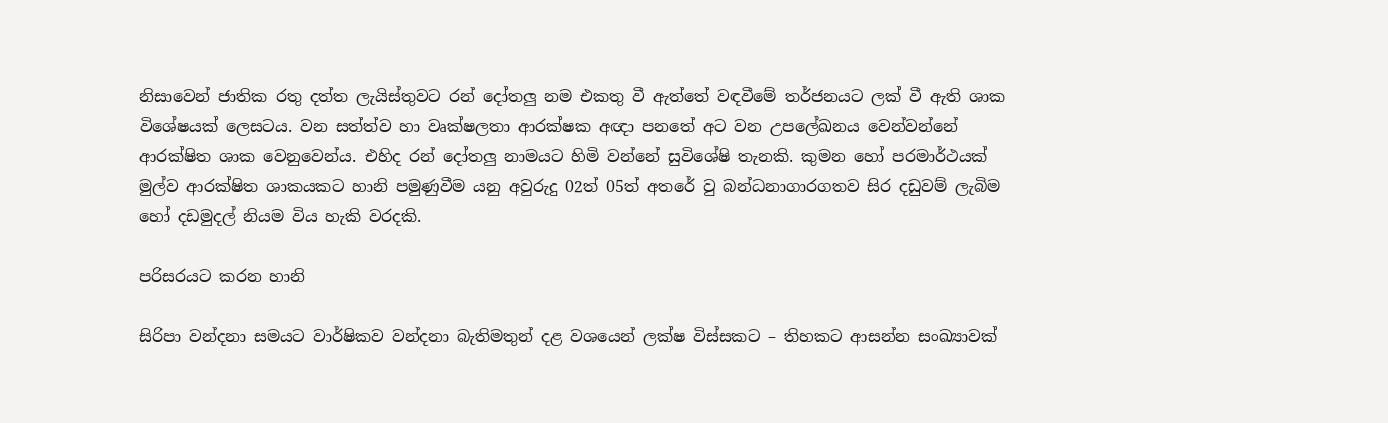නිසාවෙන් ජාතික රතු දත්ත ලැයිස්තුවට රන් දෝතලු නම එකතු වී ඇත්තේ වඳවීමේ තර්ජනයට ලක් වී ඇති ශාක විශේෂයක් ලෙසටය. වන සත්ත්ව හා වෘක්ෂලතා ආරක්ෂක අඥා පනතේ අට වන උපලේඛනය වෙන්වන්නේ ආරක්ෂිත ශාක වෙනුවෙන්ය. එහිද රන් දෝතලු නාමයට හිමි වන්නේ සුවිශේෂි තැනකි. කුමන හෝ පරමාර්ථයක් මුල්ව ආරක්ෂිත ශාකයකට හානි පමුණුවීම යනු අවුරුදු 02ත් 05ත් අතරේ වු බන්ධනාගාරගතව සිර දඩුවම් ලැබිම හෝ දඩමුදල් නියම විය හැකි වරදකි.

පරිසරයට කරන හානි

සිරිපා වන්දනා සමයට වාර්ෂිකව වන්දනා බැතිමතුන් දළ වශයෙන් ලක්ෂ විස්සකට – තිහකට ආසන්න සංඛ්‍යාවක්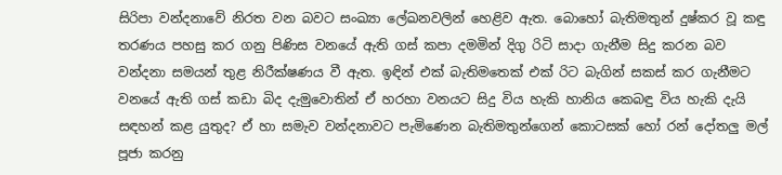සිරිපා වන්දනාවේ නිරත වන බවට සංඛ්‍යා ලේඛනවලින් හෙළිව ඇත. බොහෝ බැතිමතුන් දුෂ්කර වූ කඳු තරණය පහසු කර ගනු පිණිස වනයේ ඇති ගස් කපා දමමින් දිගු රිටි සාදා ගැනීම සිදු කරන බව වන්දනා සමයන් තුළ නිරීක්ෂණය වී ඇත. ඉඳින් එක් බැතිමතෙක් එක් රිට බැගින් සකස් කර ගැනීමට වනයේ ඇති ගස් කඩා බිද දැමුවොතින් ඒ හරහා වනයට සිදු විය හැකි හානිය කෙබඳු විය හැකි දැයි සඳහන් කළ යුතුද? ඒ හා සමැව වන්දනාවට පැමිණෙන බැතිමතුන්ගෙන් කොටසක් හෝ රන් දෝතලු මල් පූජා කරනු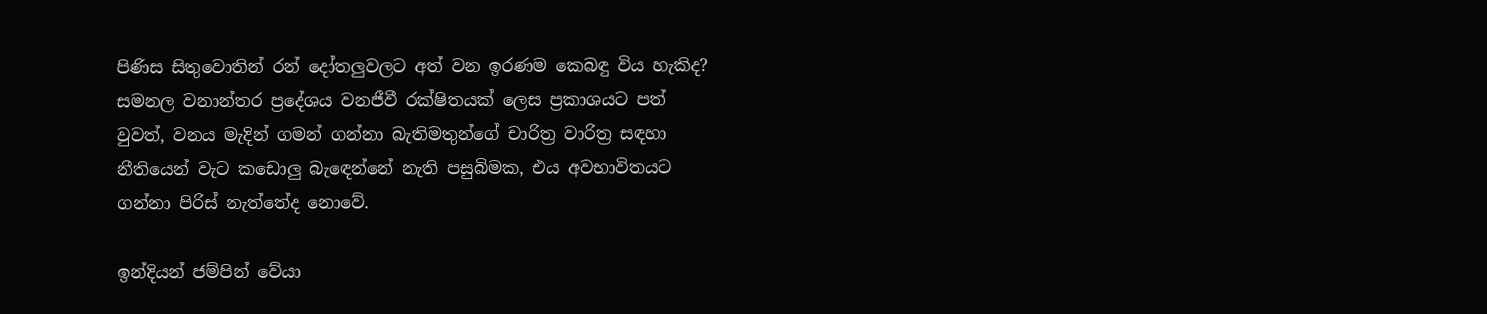පිණිස සිතුවොතින් රන් දෝතලුවලට අත් වන ඉරණම කෙබඳු විය හැකිද? සමනල වනාන්තර ප්‍රදේශය වනජීවී රක්ෂිතයක් ලෙස ප්‍රකාශයට පත් වුවත්, වනය මැදින් ගමන් ගන්නා බැතිමතුන්ගේ චාරිත්‍ර වාරිත්‍ර සඳහා නීතියෙන් වැට කඩොලු බැඳෙන්නේ නැති පසුබිමක, එය අවභාවිතයට ගන්නා පිරිස් නැත්තේද නොවේ.

ඉන්දියන් ජම්පින් වේයා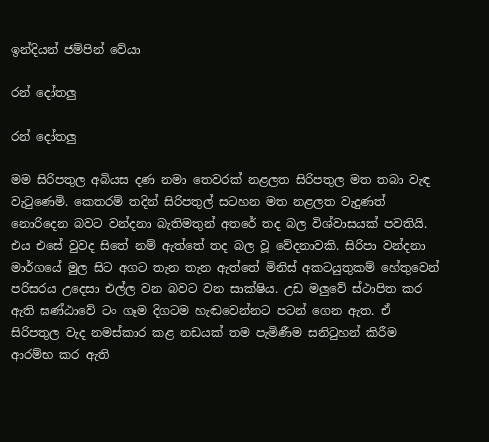ඉන්දියන් ජම්පින් වේයා

රන් දෝතලු

රන් දෝතලු

මම සිරිපතුල අබියස දණ නමා තෙවරක් නළලත සිරිපතුල මත තබා වැඳ වැටුණෙමි. කෙතරම් තදින් සිරිපතුල් සටහන මත නළලත වැදුණත් නොරිදෙන බවට වන්දනා බැතිමතුන් අතරේ තද බල විශ්වාසයක් පවතියි. එය එසේ වුවද සිතේ නම් ඇත්තේ තද බල වූ වේදනාවකි. සිරිපා වන්දනා මාර්ගයේ මුල සිට අගට තැන තැන ඇත්තේ මිනිස් අකටයුතුකම් හේතුවෙන් පරිසරය උදෙසා එල්ල වන බවට වන සාක්ෂිය. උඩ මලුවේ ස්ථාපිත කර ඇති ඝණ්ඨාවේ ටං ගෑම දිගටම හැඬවෙන්නට පටන් ගෙන ඇත. ඒ සිරිපතුල වැද නමස්කාර කළ නඩයක් තම පැමිණීම සනිටුහන් කිරීම ආරම්භ කර ඇති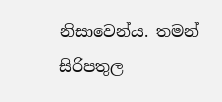නිසාවෙන්ය. තමන් සිරිපතුල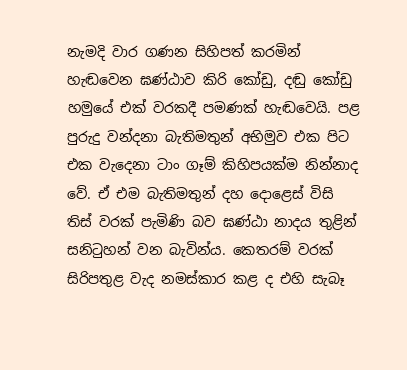නැමදි වාර ගණන සිහිපත් කරමින් හැඬවෙන ඝණ්ඨාව කිරි කෝඩු, දඬු කෝඩු හමුයේ එක් වරකදී පමණක් හැඬවෙයි. පළ පුරුදු වන්දනා බැතිමතුන් අභිමුව එක පිට එක වැදෙනා ටාං ගෑම් කිහිපයක්ම නින්නාද වේ. ඒ එම බැතිමතුන් දහ දොළෙස් විසි තිස් වරක් පැමිණි බව ඝණ්ඨා නාදය තුළින් සනිටුහන් වන බැවින්ය. කෙතරම් වරක් සිරිපතුළ වැද නමස්කාර කළ ද එහි සැබෑ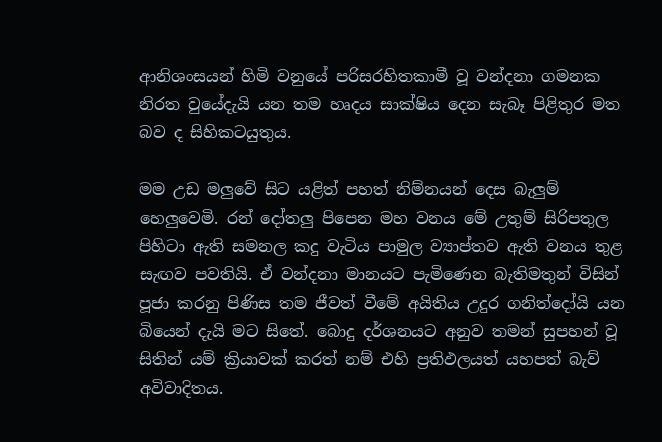ආනිශංසයන් හිමි වනුයේ පරිසරහිතකාමී වූ වන්දනා ගමනක නිරත වුයේදැයි යන තම හෘදය සාක්ෂිය දෙන සැබෑ පිළිතුර මත බව ද සිහිකටයුතුය.

මම උඩ මලුවේ සිට යළිත් පහත් නිම්නයන් දෙස බැලුම් හෙලුවෙමි. රන් දෝතලු පිපෙන මහ වනය මේ උතුම් සිරිපතුල පිහිටා ඇති සමනල කදු වැටිය පාමුල ව්‍යාප්තව ඇති වනය තුළ සැඟව පවතියි. ඒ වන්දනා මානයට පැමිණෙන බැතිමතුන් විසින් පූජා කරනු පිණිස තම ජීවත් වීමේ අයිතිය උදුර ගනිත්දෝයි යන බියෙන් දැයි මට සිතේ. බොදු දර්ශනයට අනුව තමන් සුපහන් වූ සිතින් යම් ක්‍රියාවක් කරත් නම් එහි ප්‍රතිඵලයත් යහපත් බැව් අවිවාදිතය.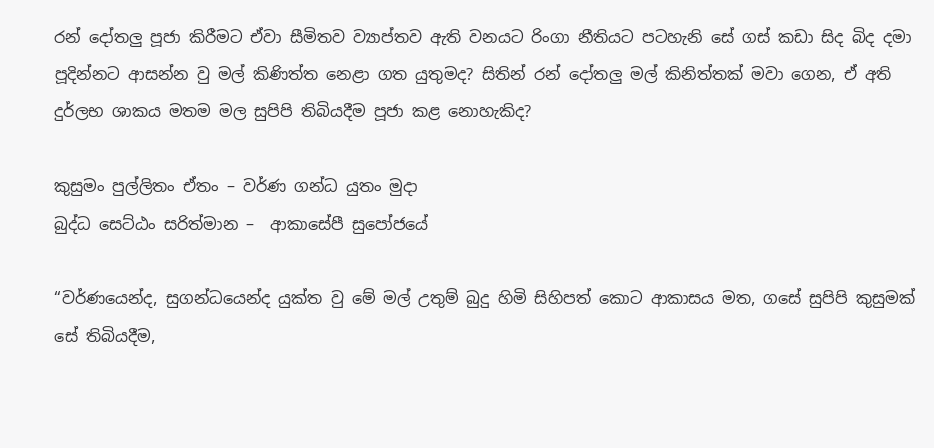රන් දෝතලු පූජා කිරීමට ඒවා සීමිතව ව්‍යාප්තව ඇති වනයට රිංගා නීතියට පටහැනි සේ ගස් කඩා සිද බිද දමා පූදින්නට ආසන්න වු මල් කිණිත්ත නෙළා ගත යුතුමද? සිතින් රන් දෝතලු මල් කිනිත්තක් මවා ගෙන, ඒ අති දුර්ලභ ශාකය මතම මල සුපිපි තිබියදීම පූජා කළ නොහැකිද?

කුසුමං පුල්ලිතං ඒතං – වර්ණ ගන්ධ යුතං මුදා
බුද්ධ සෙට්ඨං සරිත්මාන –  ආකාසේපී සුපෝජයේ

“වර්ණයෙන්ද, සුගන්ධයෙන්ද යුක්ත වු මේ මල් උතුම් බුදු හිමි සිහිපත් කොට ආකාසය මත, ගසේ සුපිපි කුසුමක් සේ තිබියදීම,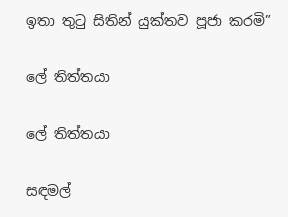ඉතා තුටු සිතින් යුක්තව පූජා කරමි”

ලේ තිත්තයා

ලේ තිත්තයා

සඳමල්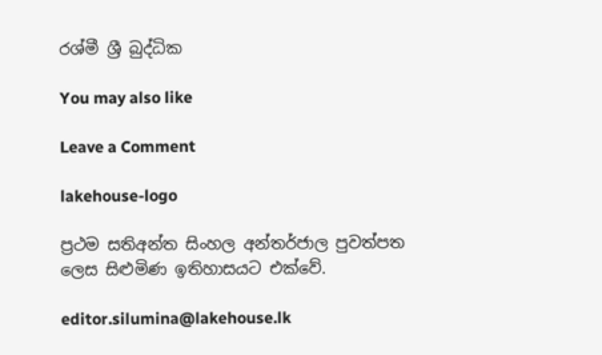රශ්මී ශ්‍රී බුද්ධික

You may also like

Leave a Comment

lakehouse-logo

ප්‍රථම සතිඅන්ත සිංහල අන්තර්ජාල පුවත්පත ලෙස සිළුමිණ ඉතිහාසයට එක්වේ.

editor.silumina@lakehouse.lk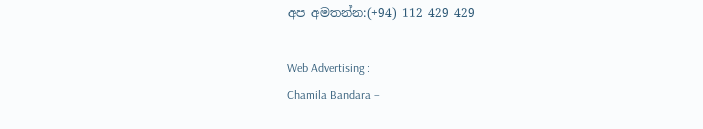අප අමතන්න:(+94) 112 429 429

Web Advertising :
Chamila Bandara –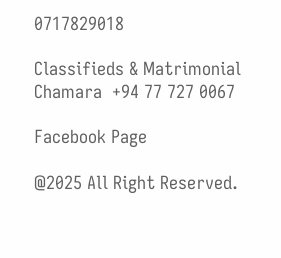0717829018

Classifieds & Matrimonial
Chamara  +94 77 727 0067

Facebook Page

@2025 All Right Reserved.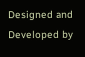Designed and Developed by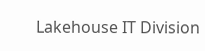Lakehouse IT Division